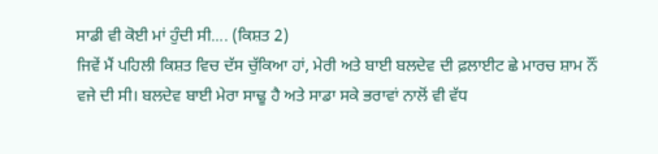ਸਾਡੀ ਵੀ ਕੋਈ ਮਾਂ ਹੁੰਦੀ ਸੀ.... (ਕਿਸ਼ਤ 2)
ਜਿਵੇਂ ਮੈਂ ਪਹਿਲੀ ਕਿਸ਼ਤ ਵਿਚ ਦੱਸ ਚੁੱਕਿਆ ਹਾਂ, ਮੇਰੀ ਅਤੇ ਬਾਈ ਬਲਦੇਵ ਦੀ ਫ਼ਲਾਈਟ ਛੇ ਮਾਰਚ ਸ਼ਾਮ ਨੌਂ ਵਜੇ ਦੀ ਸੀ। ਬਲਦੇਵ ਬਾਈ ਮੇਰਾ ਸਾਢੂ ਹੈ ਅਤੇ ਸਾਡਾ ਸਕੇ ਭਰਾਵਾਂ ਨਾਲੋਂ ਵੀ ਵੱਧ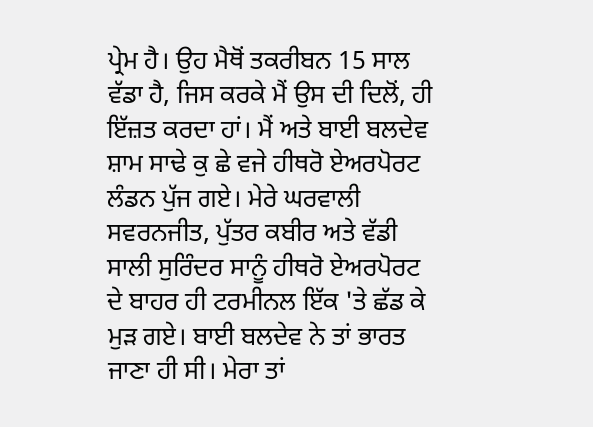ਪ੍ਰੇਮ ਹੈ। ਉਹ ਮੈਥੋਂ ਤਕਰੀਬਨ 15 ਸਾਲ ਵੱਡਾ ਹੈ, ਜਿਸ ਕਰਕੇ ਮੈਂ ਉਸ ਦੀ ਦਿਲੋਂ, ਹੀ ਇੱਜ਼ਤ ਕਰਦਾ ਹਾਂ। ਮੈਂ ਅਤੇ ਬਾਈ ਬਲਦੇਵ ਸ਼ਾਮ ਸਾਢੇ ਕੁ ਛੇ ਵਜੇ ਹੀਥਰੋ ਏਅਰਪੋਰਟ ਲੰਡਨ ਪੁੱਜ ਗਏ। ਮੇਰੇ ਘਰਵਾਲੀ ਸਵਰਨਜੀਤ, ਪੁੱਤਰ ਕਬੀਰ ਅਤੇ ਵੱਡੀ ਸਾਲੀ ਸੁਰਿੰਦਰ ਸਾਨੂੰ ਹੀਥਰੋ ਏਅਰਪੋਰਟ ਦੇ ਬਾਹਰ ਹੀ ਟਰਮੀਨਲ ਇੱਕ 'ਤੇ ਛੱਡ ਕੇ ਮੁੜ ਗਏ। ਬਾਈ ਬਲਦੇਵ ਨੇ ਤਾਂ ਭਾਰਤ ਜਾਣਾ ਹੀ ਸੀ। ਮੇਰਾ ਤਾਂ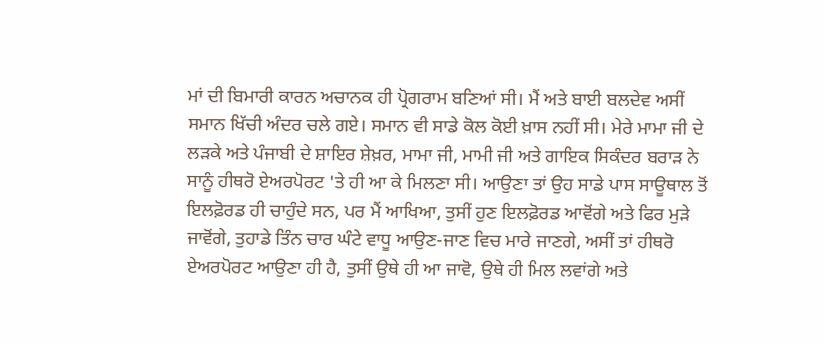ਮਾਂ ਦੀ ਬਿਮਾਰੀ ਕਾਰਨ ਅਚਾਨਕ ਹੀ ਪ੍ਰੋਗਰਾਮ ਬਣਿਆਂ ਸੀ। ਮੈਂ ਅਤੇ ਬਾਈ ਬਲਦੇਵ ਅਸੀਂ ਸਮਾਨ ਖਿੱਚੀ ਅੰਦਰ ਚਲੇ ਗਏ। ਸਮਾਨ ਵੀ ਸਾਡੇ ਕੋਲ ਕੋਈ ਖ਼ਾਸ ਨਹੀਂ ਸੀ। ਮੇਰੇ ਮਾਮਾ ਜੀ ਦੇ ਲੜਕੇ ਅਤੇ ਪੰਜਾਬੀ ਦੇ ਸ਼ਾਇਰ ਸ਼ੇਖ਼ਰ, ਮਾਮਾ ਜੀ, ਮਾਮੀ ਜੀ ਅਤੇ ਗਾਇਕ ਸਿਕੰਦਰ ਬਰਾੜ ਨੇ ਸਾਨੂੰ ਹੀਥਰੋ ਏਅਰਪੋਰਟ 'ਤੇ ਹੀ ਆ ਕੇ ਮਿਲਣਾ ਸੀ। ਆਉਣਾ ਤਾਂ ਉਹ ਸਾਡੇ ਪਾਸ ਸਾਊਥਾਲ ਤੋਂ ਇਲਫ਼ੋਰਡ ਹੀ ਚਾਹੁੰਦੇ ਸਨ, ਪਰ ਮੈਂ ਆਖਿਆ, ਤੁਸੀਂ ਹੁਣ ਇਲਫ਼ੋਰਡ ਆਵੋਂਗੇ ਅਤੇ ਫਿਰ ਮੁੜੇ ਜਾਵੋਂਗੇ, ਤੁਹਾਡੇ ਤਿੰਨ ਚਾਰ ਘੰਟੇ ਵਾਧੂ ਆਉਣ-ਜਾਣ ਵਿਚ ਮਾਰੇ ਜਾਣਗੇ, ਅਸੀਂ ਤਾਂ ਹੀਥਰੋ ਏਅਰਪੋਰਟ ਆਉਣਾ ਹੀ ਹੈ, ਤੁਸੀਂ ਉਥੇ ਹੀ ਆ ਜਾਵੋ, ਉਥੇ ਹੀ ਮਿਲ ਲਵਾਂਗੇ ਅਤੇ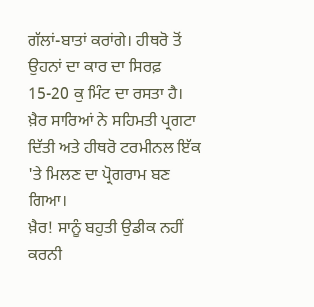ਗੱਲਾਂ-ਬਾਤਾਂ ਕਰਾਂਗੇ। ਹੀਥਰੋ ਤੋਂ ਉਹਨਾਂ ਦਾ ਕਾਰ ਦਾ ਸਿਰਫ਼ 15-20 ਕੁ ਮਿੰਟ ਦਾ ਰਸਤਾ ਹੈ। ਖ਼ੈਰ ਸਾਰਿਆਂ ਨੇ ਸਹਿਮਤੀ ਪ੍ਰਗਟਾ ਦਿੱਤੀ ਅਤੇ ਹੀਥਰੋ ਟਰਮੀਨਲ ਇੱਕ 'ਤੇ ਮਿਲਣ ਦਾ ਪ੍ਰੋਗਰਾਮ ਬਣ ਗਿਆ।
ਖ਼ੈਰ! ਸਾਨੂੰ ਬਹੁਤੀ ਉਡੀਕ ਨਹੀਂ ਕਰਨੀ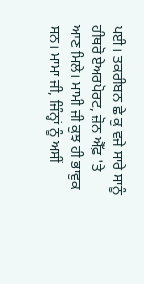ਪਈ। ਤਕਰੀਬਨ ਛੇ ਕੁ ਵਜੇ ਸਾਰੇ ਸਾਨੂੰ ਹੀਥਰੋ ਏਅਰਪੋਰਟ, ਜ਼ੋਨ ਐੱਫ਼ 'ਤੇ ਆਣ ਮਿਲੇ। ਮਾਮੀ ਜੀ ਕੁਝ ਹੀ ਭਾਵੁਕ ਸਨ। ਮਾਮਾ ਜੀ, ਜਿੰਨ੍ਹਾਂ ਨੂੰ ਅਸੀਂ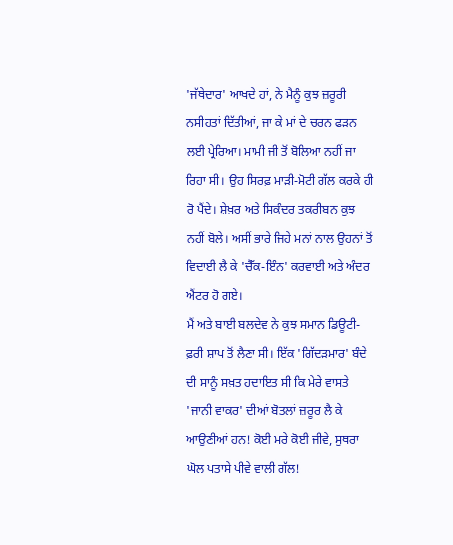'ਜੱਥੇਦਾਰ' ਆਖਦੇ ਹਾਂ, ਨੇ ਮੈਨੂੰ ਕੁਝ ਜ਼ਰੂਰੀ ਨਸੀਹਤਾਂ ਦਿੱਤੀਆਂ, ਜਾ ਕੇ ਮਾਂ ਦੇ ਚਰਨ ਫੜਨ ਲਈ ਪ੍ਰੇਰਿਆ। ਮਾਮੀ ਜੀ ਤੋਂ ਬੋਲਿਆ ਨਹੀਂ ਜਾ ਰਿਹਾ ਸੀ। ਉਹ ਸਿਰਫ਼ ਮਾੜੀ-ਮੋਟੀ ਗੱਲ ਕਰਕੇ ਹੀ ਰੋ ਪੈਂਦੇ। ਸ਼ੇਖ਼ਰ ਅਤੇ ਸਿਕੰਦਰ ਤਕਰੀਬਨ ਕੁਝ ਨਹੀਂ ਬੋਲੇ। ਅਸੀਂ ਭਾਰੇ ਜਿਹੇ ਮਨਾਂ ਨਾਲ ਉਹਨਾਂ ਤੋਂ ਵਿਦਾਈ ਲੈ ਕੇ 'ਚੈੱਕ-ਇੰਨ' ਕਰਵਾਈ ਅਤੇ ਅੰਦਰ ਐਂਟਰ ਹੋ ਗਏ।
ਮੈਂ ਅਤੇ ਬਾਈ ਬਲਦੇਵ ਨੇ ਕੁਝ ਸਮਾਨ ਡਿਊਟੀ-ਫ਼ਰੀ ਸ਼ਾਪ ਤੋਂ ਲੈਣਾ ਸੀ। ਇੱਕ 'ਗਿੱਦੜਮਾਰ' ਬੰਦੇ ਦੀ ਸਾਨੂੰ ਸਖ਼ਤ ਹਦਾਇਤ ਸੀ ਕਿ ਮੇਰੇ ਵਾਸਤੇ 'ਜਾਨੀ ਵਾਕਰ' ਦੀਆਂ ਬੋਤਲਾਂ ਜ਼ਰੂਰ ਲੈ ਕੇ ਆਉਣੀਆਂ ਹਨ! ਕੋਈ ਮਰੇ ਕੋਈ ਜੀਵੇ, ਸੁਥਰਾ ਘੋਲ ਪਤਾਸੇ ਪੀਵੇ ਵਾਲੀ ਗੱਲ!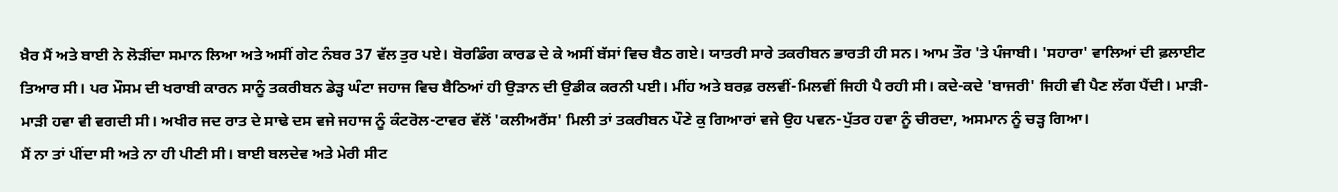ਖ਼ੈਰ ਮੈਂ ਅਤੇ ਬਾਈ ਨੇ ਲੋੜੀਂਦਾ ਸਮਾਨ ਲਿਆ ਅਤੇ ਅਸੀਂ ਗੇਟ ਨੰਬਰ 37 ਵੱਲ ਤੁਰ ਪਏ। ਬੋਰਡਿੰਗ ਕਾਰਡ ਦੇ ਕੇ ਅਸੀਂ ਬੱਸਾਂ ਵਿਚ ਬੈਠ ਗਏ। ਯਾਤਰੀ ਸਾਰੇ ਤਕਰੀਬਨ ਭਾਰਤੀ ਹੀ ਸਨ। ਆਮ ਤੌਰ 'ਤੇ ਪੰਜਾਬੀ। 'ਸਹਾਰਾ' ਵਾਲਿਆਂ ਦੀ ਫ਼ਲਾਈਟ ਤਿਆਰ ਸੀ। ਪਰ ਮੌਸਮ ਦੀ ਖਰਾਬੀ ਕਾਰਨ ਸਾਨੂੰ ਤਕਰੀਬਨ ਡੇੜ੍ਹ ਘੰਟਾ ਜਹਾਜ ਵਿਚ ਬੈਠਿਆਂ ਹੀ ਉੜਾਨ ਦੀ ਉਡੀਕ ਕਰਨੀ ਪਈ। ਮੀਂਹ ਅਤੇ ਬਰਫ਼ ਰਲਵੀਂ-ਮਿਲਵੀਂ ਜਿਹੀ ਪੈ ਰਹੀ ਸੀ। ਕਦੇ-ਕਦੇ 'ਬਾਜਰੀ' ਜਿਹੀ ਵੀ ਪੈਣ ਲੱਗ ਪੈਂਦੀ। ਮਾੜੀ-ਮਾੜੀ ਹਵਾ ਵੀ ਵਗਦੀ ਸੀ। ਅਖੀਰ ਜਦ ਰਾਤ ਦੇ ਸਾਢੇ ਦਸ ਵਜੇ ਜਹਾਜ ਨੂੰ ਕੰਟਰੋਲ-ਟਾਵਰ ਵੱਲੋਂ 'ਕਲੀਅਰੈਂਸ' ਮਿਲੀ ਤਾਂ ਤਕਰੀਬਨ ਪੌਣੇ ਕੁ ਗਿਆਰਾਂ ਵਜੇ ਉਹ ਪਵਨ-ਪੁੱਤਰ ਹਵਾ ਨੂੰ ਚੀਰਦਾ, ਅਸਮਾਨ ਨੂੰ ਚੜ੍ਹ ਗਿਆ।
ਮੈਂ ਨਾ ਤਾਂ ਪੀਂਦਾ ਸੀ ਅਤੇ ਨਾ ਹੀ ਪੀਣੀ ਸੀ। ਬਾਈ ਬਲਦੇਵ ਅਤੇ ਮੇਰੀ ਸੀਟ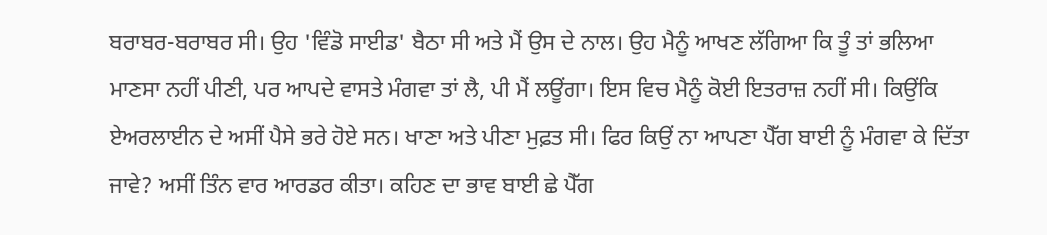ਬਰਾਬਰ-ਬਰਾਬਰ ਸੀ। ਉਹ 'ਵਿੰਡੋ ਸਾਈਡ' ਬੈਠਾ ਸੀ ਅਤੇ ਮੈਂ ਉਸ ਦੇ ਨਾਲ। ਉਹ ਮੈਨੂੰ ਆਖਣ ਲੱਗਿਆ ਕਿ ਤੂੰ ਤਾਂ ਭਲਿਆ ਮਾਣਸਾ ਨਹੀਂ ਪੀਣੀ, ਪਰ ਆਪਦੇ ਵਾਸਤੇ ਮੰਗਵਾ ਤਾਂ ਲੈ, ਪੀ ਮੈਂ ਲਊਂਗਾ। ਇਸ ਵਿਚ ਮੈਨੂੰ ਕੋਈ ਇਤਰਾਜ਼ ਨਹੀਂ ਸੀ। ਕਿਉਂਕਿ ਏਅਰਲਾਈਨ ਦੇ ਅਸੀਂ ਪੈਸੇ ਭਰੇ ਹੋਏ ਸਨ। ਖਾਣਾ ਅਤੇ ਪੀਣਾ ਮੁਫ਼ਤ ਸੀ। ਫਿਰ ਕਿਉਂ ਨਾ ਆਪਣਾ ਪੈੱਗ ਬਾਈ ਨੂੰ ਮੰਗਵਾ ਕੇ ਦਿੱਤਾ ਜਾਵੇ? ਅਸੀਂ ਤਿੰਨ ਵਾਰ ਆਰਡਰ ਕੀਤਾ। ਕਹਿਣ ਦਾ ਭਾਵ ਬਾਈ ਛੇ ਪੈੱਗ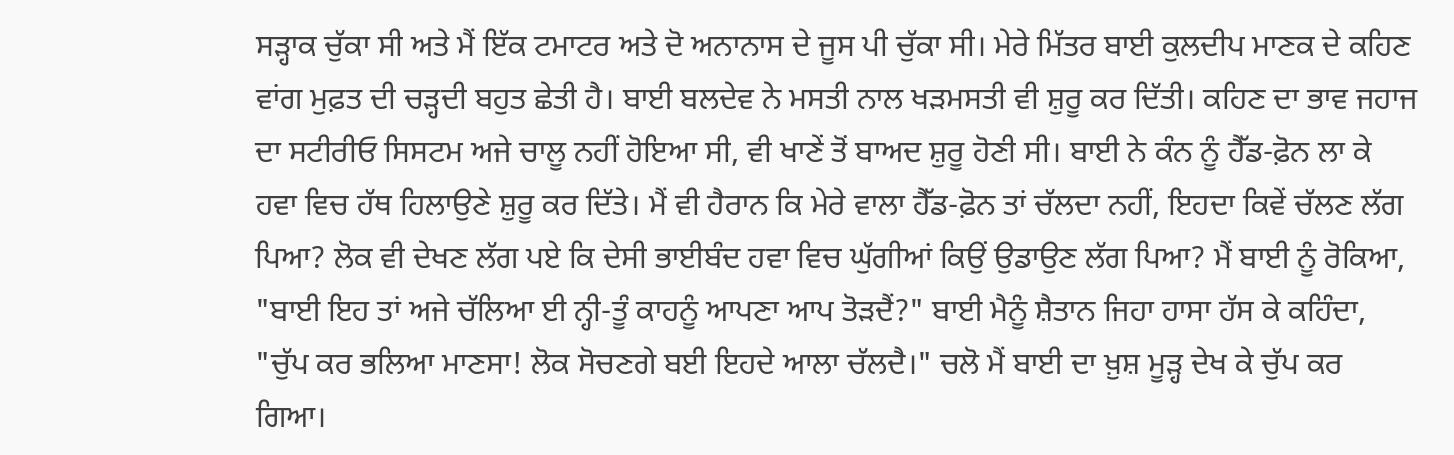ਸੜ੍ਹਾਕ ਚੁੱਕਾ ਸੀ ਅਤੇ ਮੈਂ ਇੱਕ ਟਮਾਟਰ ਅਤੇ ਦੋ ਅਨਾਨਾਸ ਦੇ ਜੂਸ ਪੀ ਚੁੱਕਾ ਸੀ। ਮੇਰੇ ਮਿੱਤਰ ਬਾਈ ਕੁਲਦੀਪ ਮਾਣਕ ਦੇ ਕਹਿਣ ਵਾਂਗ ਮੁਫ਼ਤ ਦੀ ਚੜ੍ਹਦੀ ਬਹੁਤ ਛੇਤੀ ਹੈ। ਬਾਈ ਬਲਦੇਵ ਨੇ ਮਸਤੀ ਨਾਲ ਖੜਮਸਤੀ ਵੀ ਸ਼ੁਰੂ ਕਰ ਦਿੱਤੀ। ਕਹਿਣ ਦਾ ਭਾਵ ਜਹਾਜ ਦਾ ਸਟੀਰੀਓ ਸਿਸਟਮ ਅਜੇ ਚਾਲੂ ਨਹੀਂ ਹੋਇਆ ਸੀ, ਵੀ ਖਾਣੇਂ ਤੋਂ ਬਾਅਦ ਸ਼ੁਰੂ ਹੋਣੀ ਸੀ। ਬਾਈ ਨੇ ਕੰਨ ਨੂੰ ਹੈੱਡ-ਫ਼ੋਨ ਲਾ ਕੇ ਹਵਾ ਵਿਚ ਹੱਥ ਹਿਲਾਉਣੇ ਸ਼ੁਰੂ ਕਰ ਦਿੱਤੇ। ਮੈਂ ਵੀ ਹੈਰਾਨ ਕਿ ਮੇਰੇ ਵਾਲਾ ਹੈੱਡ-ਫ਼ੋਨ ਤਾਂ ਚੱਲਦਾ ਨਹੀਂ, ਇਹਦਾ ਕਿਵੇਂ ਚੱਲਣ ਲੱਗ ਪਿਆ? ਲੋਕ ਵੀ ਦੇਖਣ ਲੱਗ ਪਏ ਕਿ ਦੇਸੀ ਭਾਈਬੰਦ ਹਵਾ ਵਿਚ ਘੁੱਗੀਆਂ ਕਿਉਂ ਉਡਾਉਣ ਲੱਗ ਪਿਆ? ਮੈਂ ਬਾਈ ਨੂੰ ਰੋਕਿਆ, "ਬਾਈ ਇਹ ਤਾਂ ਅਜੇ ਚੱਲਿਆ ਈ ਨ੍ਹੀ-ਤੂੰ ਕਾਹਨੂੰ ਆਪਣਾ ਆਪ ਤੋੜਦੈਂ?" ਬਾਈ ਮੈਨੂੰ ਸ਼ੈਤਾਨ ਜਿਹਾ ਹਾਸਾ ਹੱਸ ਕੇ ਕਹਿੰਦਾ, "ਚੁੱਪ ਕਰ ਭਲਿਆ ਮਾਣਸਾ! ਲੋਕ ਸੋਚਣਗੇ ਬਈ ਇਹਦੇ ਆਲਾ ਚੱਲਦੈ।" ਚਲੋ ਮੈਂ ਬਾਈ ਦਾ ਖ਼ੁਸ਼ ਮੂੜ੍ਹ ਦੇਖ ਕੇ ਚੁੱਪ ਕਰ ਗਿਆ।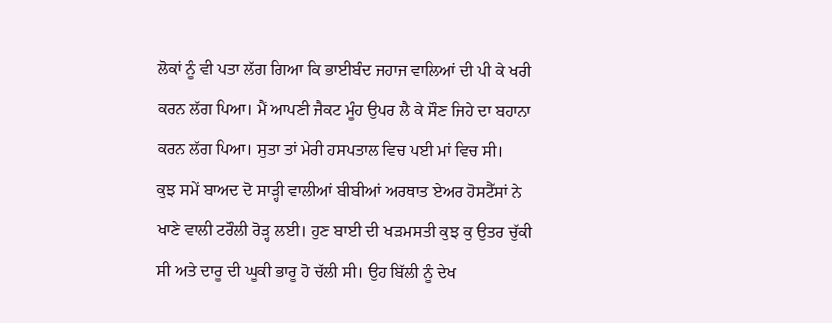ਲੋਕਾਂ ਨੂੰ ਵੀ ਪਤਾ ਲੱਗ ਗਿਆ ਕਿ ਭਾਈਬੰਦ ਜਹਾਜ ਵਾਲਿਆਂ ਦੀ ਪੀ ਕੇ ਖਰੀ ਕਰਨ ਲੱਗ ਪਿਆ। ਮੈਂ ਆਪਣੀ ਜੈਕਟ ਮੂੰਹ ਉਪਰ ਲੈ ਕੇ ਸੌਣ ਜਿਹੇ ਦਾ ਬਹਾਨਾ ਕਰਨ ਲੱਗ ਪਿਆ। ਸੁਤਾ ਤਾਂ ਮੇਰੀ ਹਸਪਤਾਲ ਵਿਚ ਪਈ ਮਾਂ ਵਿਚ ਸੀ।
ਕੁਝ ਸਮੇਂ ਬਾਅਦ ਦੋ ਸਾੜ੍ਹੀ ਵਾਲੀਆਂ ਬੀਬੀਆਂ ਅਰਥਾਤ ਏਅਰ ਹੋਸਟੈੱਸਾਂ ਨੇ ਖਾਣੇ ਵਾਲੀ ਟਰੌਲੀ ਰੋੜ੍ਹ ਲਈ। ਹੁਣ ਬਾਈ ਦੀ ਖੜਮਸਤੀ ਕੁਝ ਕੁ ਉਤਰ ਚੁੱਕੀ ਸੀ ਅਤੇ ਦਾਰੂ ਦੀ ਘੂਕੀ ਭਾਰੂ ਹੋ ਚੱਲੀ ਸੀ। ਉਹ ਬਿੱਲੀ ਨੂੰ ਦੇਖ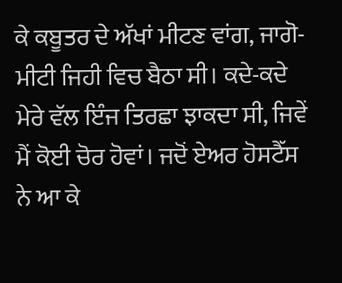ਕੇ ਕਬੂਤਰ ਦੇ ਅੱਖਾਂ ਮੀਟਣ ਵਾਂਗ, ਜਾਗੋ-ਮੀਟੀ ਜਿਹੀ ਵਿਚ ਬੈਠਾ ਸੀ। ਕਦੇ-ਕਦੇ ਮੇਰੇ ਵੱਲ ਇੰਜ ਤਿਰਛਾ ਝਾਕਦਾ ਸੀ, ਜਿਵੇਂ ਮੈਂ ਕੋਈ ਚੋਰ ਹੋਵਾਂ। ਜਦੋਂ ਏਅਰ ਹੋਸਟੈੱਸ ਨੇ ਆ ਕੇ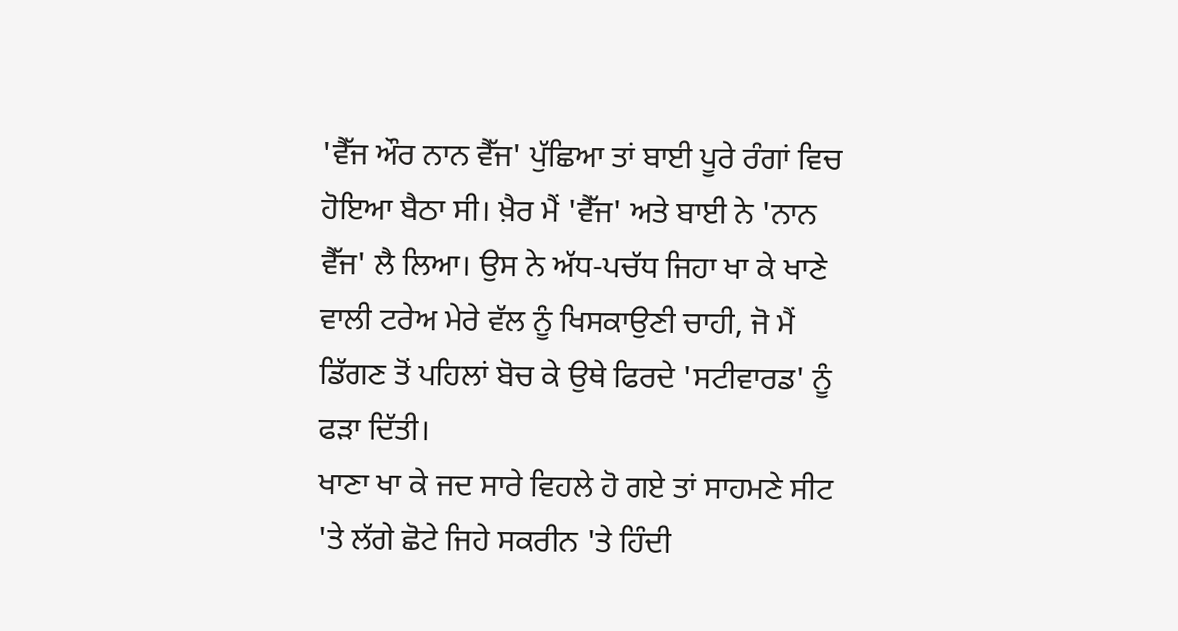'ਵੈੱਜ ਔਰ ਨਾਨ ਵੈੱਜ' ਪੁੱਛਿਆ ਤਾਂ ਬਾਈ ਪੂਰੇ ਰੰਗਾਂ ਵਿਚ ਹੋਇਆ ਬੈਠਾ ਸੀ। ਖ਼ੈਰ ਮੈਂ 'ਵੈੱਜ' ਅਤੇ ਬਾਈ ਨੇ 'ਨਾਨ ਵੈੱਜ' ਲੈ ਲਿਆ। ਉਸ ਨੇ ਅੱਧ-ਪਚੱਧ ਜਿਹਾ ਖਾ ਕੇ ਖਾਣੇ ਵਾਲੀ ਟਰੇਅ ਮੇਰੇ ਵੱਲ ਨੂੰ ਖਿਸਕਾਉਣੀ ਚਾਹੀ, ਜੋ ਮੈਂ ਡਿੱਗਣ ਤੋਂ ਪਹਿਲਾਂ ਬੋਚ ਕੇ ਉਥੇ ਫਿਰਦੇ 'ਸਟੀਵਾਰਡ' ਨੂੰ ਫੜਾ ਦਿੱਤੀ।
ਖਾਣਾ ਖਾ ਕੇ ਜਦ ਸਾਰੇ ਵਿਹਲੇ ਹੋ ਗਏ ਤਾਂ ਸਾਹਮਣੇ ਸੀਟ 'ਤੇ ਲੱਗੇ ਛੋਟੇ ਜਿਹੇ ਸਕਰੀਨ 'ਤੇ ਹਿੰਦੀ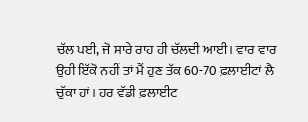ਚੱਲ ਪਈ, ਜੋ ਸਾਰੇ ਰਾਹ ਹੀ ਚੱਲਦੀ ਆਈ। ਵਾਰ ਵਾਰ ਉਹੀ ਇੱਕੋ ਨਹੀਂ ਤਾਂ ਮੈਂ ਹੁਣ ਤੱਕ 60-70 ਫ਼ਲਾਈਟਾਂ ਲੈ ਚੁੱਕਾ ਹਾਂ। ਹਰ ਵੱਡੀ ਫ਼ਲਾਈਟ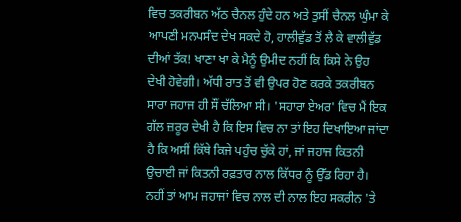ਵਿਚ ਤਕਰੀਬਨ ਅੱਠ ਚੈਨਲ ਹੁੰਦੇ ਹਨ ਅਤੇ ਤੁਸੀਂ ਚੈਨਲ ਘੁੰਮਾ ਕੇ ਆਪਣੀ ਮਨਪਸੰਦ ਦੇਖ ਸਕਦੇ ਹੋ, ਹਾਲੀਵੁੱਡ ਤੋਂ ਲੈ ਕੇ ਵਾਲੀਵੁੱਡ ਦੀਆਂ ਤੱਕ! ਖਾਣਾ ਖਾ ਕੇ ਮੈਨੂੰ ਉਮੀਦ ਨਹੀਂ ਕਿ ਕਿਸੇ ਨੇ ਉਹ ਦੇਖੀ ਹੋਵੇਗੀ। ਅੱਧੀ ਰਾਤ ਤੋਂ ਵੀ ਉਪਰ ਹੋਣ ਕਰਕੇ ਤਕਰੀਬਨ ਸਾਰਾ ਜਹਾਜ ਹੀ ਸੌਂ ਚੱਲਿਆ ਸੀ। 'ਸਹਾਰਾ ਏਅਰ' ਵਿਚ ਮੈਂ ਇਕ ਗੱਲ ਜ਼ਰੂਰ ਦੇਖੀ ਹੈ ਕਿ ਇਸ ਵਿਚ ਨਾ ਤਾਂ ਇਹ ਦਿਖਾਇਆ ਜਾਂਦਾ ਹੈ ਕਿ ਅਸੀਂ ਕਿੱਥੇ ਕਿਜੇ ਪਹੁੰਚ ਚੁੱਕੇ ਹਾਂ, ਜਾਂ ਜਹਾਜ ਕਿਤਨੀ ਉਚਾਈ ਜਾਂ ਕਿਤਨੀ ਰਫ਼ਤਾਰ ਨਾਲ ਕਿੱਧਰ ਨੂੰ ਉੱਡ ਰਿਹਾ ਹੈ। ਨਹੀਂ ਤਾਂ ਆਮ ਜਹਾਜਾਂ ਵਿਚ ਨਾਲ ਦੀ ਨਾਲ ਇਹ ਸਕਰੀਨ 'ਤੇ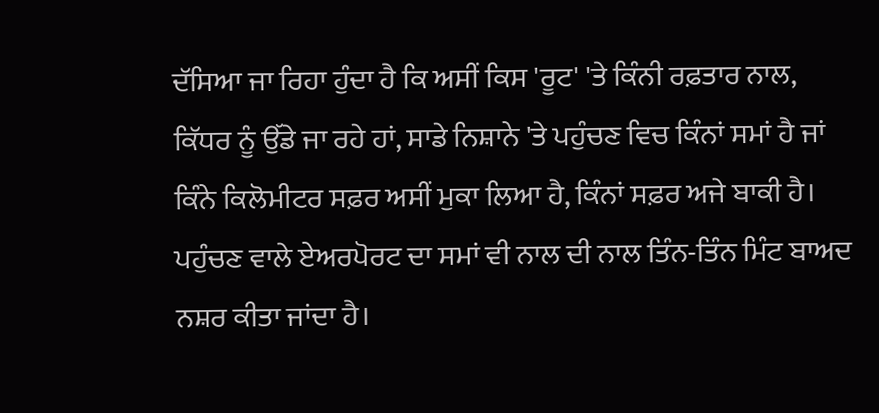ਦੱਸਿਆ ਜਾ ਰਿਹਾ ਹੁੰਦਾ ਹੈ ਕਿ ਅਸੀਂ ਕਿਸ 'ਰੂਟ' 'ਤੇ ਕਿੰਨੀ ਰਫ਼ਤਾਰ ਨਾਲ, ਕਿੱਧਰ ਨੂੰ ਉੱਡੇ ਜਾ ਰਹੇ ਹਾਂ, ਸਾਡੇ ਨਿਸ਼ਾਨੇ 'ਤੇ ਪਹੁੰਚਣ ਵਿਚ ਕਿੰਨਾਂ ਸਮਾਂ ਹੈ ਜਾਂ ਕਿੰਨੇ ਕਿਲੋਮੀਟਰ ਸਫ਼ਰ ਅਸੀਂ ਮੁਕਾ ਲਿਆ ਹੈ, ਕਿੰਨਾਂ ਸਫ਼ਰ ਅਜੇ ਬਾਕੀ ਹੈ। ਪਹੁੰਚਣ ਵਾਲੇ ਏਅਰਪੋਰਟ ਦਾ ਸਮਾਂ ਵੀ ਨਾਲ ਦੀ ਨਾਲ ਤਿੰਨ-ਤਿੰਨ ਮਿੰਟ ਬਾਅਦ ਨਸ਼ਰ ਕੀਤਾ ਜਾਂਦਾ ਹੈ।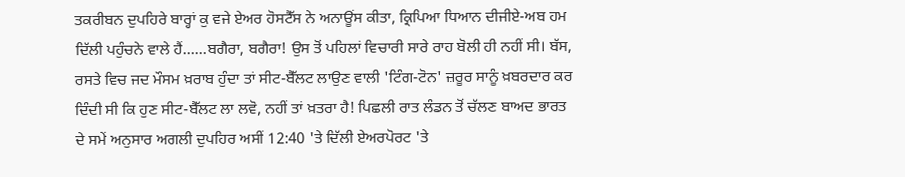ਤਕਰੀਬਨ ਦੁਪਹਿਰੇ ਬਾਰ੍ਹਾਂ ਕੁ ਵਜੇ ਏਅਰ ਹੋਸਟੈੱਸ ਨੇ ਅਨਾਊਂਸ ਕੀਤਾ, ਕ੍ਰਿਪਿਆ ਧਿਆਨ ਦੀਜੀਏ-ਅਬ ਹਮ ਦਿੱਲੀ ਪਹੁੰਚਨੇ ਵਾਲੇ ਹੈਂ……ਬਗੈਰਾ, ਬਗੈਰਾ! ਉਸ ਤੋਂ ਪਹਿਲਾਂ ਵਿਚਾਰੀ ਸਾਰੇ ਰਾਹ ਬੋਲੀ ਹੀ ਨਹੀਂ ਸੀ। ਬੱਸ, ਰਸਤੇ ਵਿਚ ਜਦ ਮੌਸਮ ਖ਼ਰਾਬ ਹੁੰਦਾ ਤਾਂ ਸੀਟ-ਬੈੱਲਟ ਲਾਉਣ ਵਾਲੀ 'ਟਿੰਗ-ਟੋਨ' ਜ਼ਰੂਰ ਸਾਨੂੰ ਖ਼ਬਰਦਾਰ ਕਰ ਦਿੰਦੀ ਸੀ ਕਿ ਹੁਣ ਸੀਟ-ਬੈੱਲਟ ਲਾ ਲਵੋ, ਨਹੀਂ ਤਾਂ ਖ਼ਤਰਾ ਹੈ! ਪਿਛਲੀ ਰਾਤ ਲੰਡਨ ਤੋਂ ਚੱਲਣ ਬਾਅਦ ਭਾਰਤ ਦੇ ਸਮੇਂ ਅਨੁਸਾਰ ਅਗਲੀ ਦੁਪਹਿਰ ਅਸੀਂ 12:40 'ਤੇ ਦਿੱਲੀ ਏਅਰਪੋਰਟ 'ਤੇ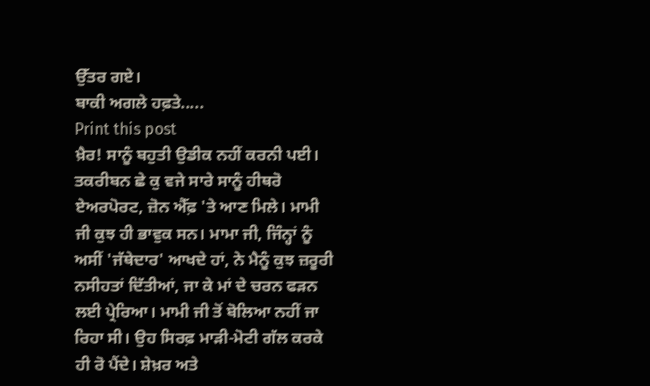ਉੱਤਰ ਗਏ।
ਬਾਕੀ ਅਗਲੇ ਹਫ਼ਤੇ.....
Print this post
ਖ਼ੈਰ! ਸਾਨੂੰ ਬਹੁਤੀ ਉਡੀਕ ਨਹੀਂ ਕਰਨੀ ਪਈ। ਤਕਰੀਬਨ ਛੇ ਕੁ ਵਜੇ ਸਾਰੇ ਸਾਨੂੰ ਹੀਥਰੋ ਏਅਰਪੋਰਟ, ਜ਼ੋਨ ਐੱਫ਼ 'ਤੇ ਆਣ ਮਿਲੇ। ਮਾਮੀ ਜੀ ਕੁਝ ਹੀ ਭਾਵੁਕ ਸਨ। ਮਾਮਾ ਜੀ, ਜਿੰਨ੍ਹਾਂ ਨੂੰ ਅਸੀਂ 'ਜੱਥੇਦਾਰ' ਆਖਦੇ ਹਾਂ, ਨੇ ਮੈਨੂੰ ਕੁਝ ਜ਼ਰੂਰੀ ਨਸੀਹਤਾਂ ਦਿੱਤੀਆਂ, ਜਾ ਕੇ ਮਾਂ ਦੇ ਚਰਨ ਫੜਨ ਲਈ ਪ੍ਰੇਰਿਆ। ਮਾਮੀ ਜੀ ਤੋਂ ਬੋਲਿਆ ਨਹੀਂ ਜਾ ਰਿਹਾ ਸੀ। ਉਹ ਸਿਰਫ਼ ਮਾੜੀ-ਮੋਟੀ ਗੱਲ ਕਰਕੇ ਹੀ ਰੋ ਪੈਂਦੇ। ਸ਼ੇਖ਼ਰ ਅਤੇ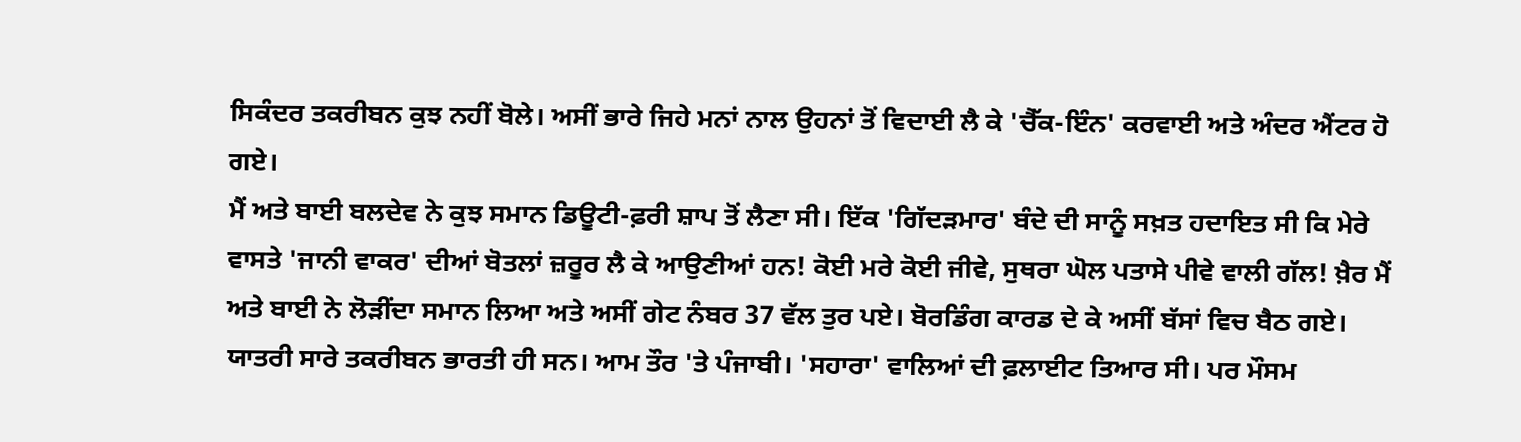ਸਿਕੰਦਰ ਤਕਰੀਬਨ ਕੁਝ ਨਹੀਂ ਬੋਲੇ। ਅਸੀਂ ਭਾਰੇ ਜਿਹੇ ਮਨਾਂ ਨਾਲ ਉਹਨਾਂ ਤੋਂ ਵਿਦਾਈ ਲੈ ਕੇ 'ਚੈੱਕ-ਇੰਨ' ਕਰਵਾਈ ਅਤੇ ਅੰਦਰ ਐਂਟਰ ਹੋ ਗਏ।
ਮੈਂ ਅਤੇ ਬਾਈ ਬਲਦੇਵ ਨੇ ਕੁਝ ਸਮਾਨ ਡਿਊਟੀ-ਫ਼ਰੀ ਸ਼ਾਪ ਤੋਂ ਲੈਣਾ ਸੀ। ਇੱਕ 'ਗਿੱਦੜਮਾਰ' ਬੰਦੇ ਦੀ ਸਾਨੂੰ ਸਖ਼ਤ ਹਦਾਇਤ ਸੀ ਕਿ ਮੇਰੇ ਵਾਸਤੇ 'ਜਾਨੀ ਵਾਕਰ' ਦੀਆਂ ਬੋਤਲਾਂ ਜ਼ਰੂਰ ਲੈ ਕੇ ਆਉਣੀਆਂ ਹਨ! ਕੋਈ ਮਰੇ ਕੋਈ ਜੀਵੇ, ਸੁਥਰਾ ਘੋਲ ਪਤਾਸੇ ਪੀਵੇ ਵਾਲੀ ਗੱਲ! ਖ਼ੈਰ ਮੈਂ ਅਤੇ ਬਾਈ ਨੇ ਲੋੜੀਂਦਾ ਸਮਾਨ ਲਿਆ ਅਤੇ ਅਸੀਂ ਗੇਟ ਨੰਬਰ 37 ਵੱਲ ਤੁਰ ਪਏ। ਬੋਰਡਿੰਗ ਕਾਰਡ ਦੇ ਕੇ ਅਸੀਂ ਬੱਸਾਂ ਵਿਚ ਬੈਠ ਗਏ। ਯਾਤਰੀ ਸਾਰੇ ਤਕਰੀਬਨ ਭਾਰਤੀ ਹੀ ਸਨ। ਆਮ ਤੌਰ 'ਤੇ ਪੰਜਾਬੀ। 'ਸਹਾਰਾ' ਵਾਲਿਆਂ ਦੀ ਫ਼ਲਾਈਟ ਤਿਆਰ ਸੀ। ਪਰ ਮੌਸਮ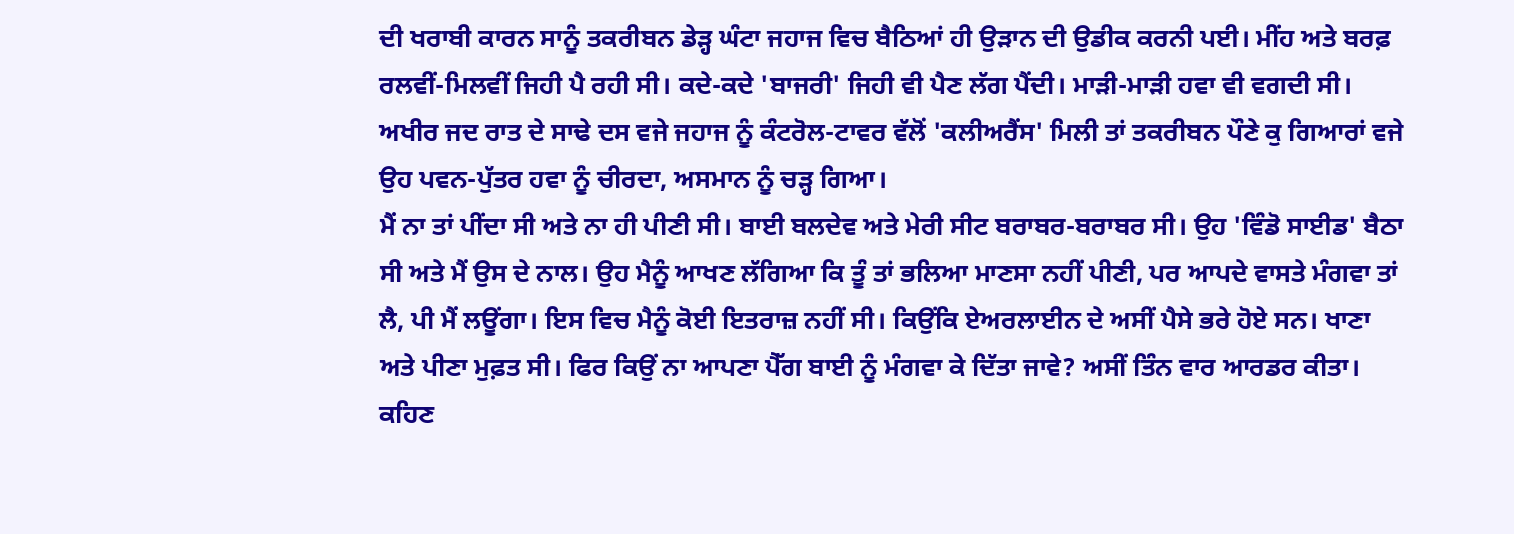ਦੀ ਖਰਾਬੀ ਕਾਰਨ ਸਾਨੂੰ ਤਕਰੀਬਨ ਡੇੜ੍ਹ ਘੰਟਾ ਜਹਾਜ ਵਿਚ ਬੈਠਿਆਂ ਹੀ ਉੜਾਨ ਦੀ ਉਡੀਕ ਕਰਨੀ ਪਈ। ਮੀਂਹ ਅਤੇ ਬਰਫ਼ ਰਲਵੀਂ-ਮਿਲਵੀਂ ਜਿਹੀ ਪੈ ਰਹੀ ਸੀ। ਕਦੇ-ਕਦੇ 'ਬਾਜਰੀ' ਜਿਹੀ ਵੀ ਪੈਣ ਲੱਗ ਪੈਂਦੀ। ਮਾੜੀ-ਮਾੜੀ ਹਵਾ ਵੀ ਵਗਦੀ ਸੀ। ਅਖੀਰ ਜਦ ਰਾਤ ਦੇ ਸਾਢੇ ਦਸ ਵਜੇ ਜਹਾਜ ਨੂੰ ਕੰਟਰੋਲ-ਟਾਵਰ ਵੱਲੋਂ 'ਕਲੀਅਰੈਂਸ' ਮਿਲੀ ਤਾਂ ਤਕਰੀਬਨ ਪੌਣੇ ਕੁ ਗਿਆਰਾਂ ਵਜੇ ਉਹ ਪਵਨ-ਪੁੱਤਰ ਹਵਾ ਨੂੰ ਚੀਰਦਾ, ਅਸਮਾਨ ਨੂੰ ਚੜ੍ਹ ਗਿਆ।
ਮੈਂ ਨਾ ਤਾਂ ਪੀਂਦਾ ਸੀ ਅਤੇ ਨਾ ਹੀ ਪੀਣੀ ਸੀ। ਬਾਈ ਬਲਦੇਵ ਅਤੇ ਮੇਰੀ ਸੀਟ ਬਰਾਬਰ-ਬਰਾਬਰ ਸੀ। ਉਹ 'ਵਿੰਡੋ ਸਾਈਡ' ਬੈਠਾ ਸੀ ਅਤੇ ਮੈਂ ਉਸ ਦੇ ਨਾਲ। ਉਹ ਮੈਨੂੰ ਆਖਣ ਲੱਗਿਆ ਕਿ ਤੂੰ ਤਾਂ ਭਲਿਆ ਮਾਣਸਾ ਨਹੀਂ ਪੀਣੀ, ਪਰ ਆਪਦੇ ਵਾਸਤੇ ਮੰਗਵਾ ਤਾਂ ਲੈ, ਪੀ ਮੈਂ ਲਊਂਗਾ। ਇਸ ਵਿਚ ਮੈਨੂੰ ਕੋਈ ਇਤਰਾਜ਼ ਨਹੀਂ ਸੀ। ਕਿਉਂਕਿ ਏਅਰਲਾਈਨ ਦੇ ਅਸੀਂ ਪੈਸੇ ਭਰੇ ਹੋਏ ਸਨ। ਖਾਣਾ ਅਤੇ ਪੀਣਾ ਮੁਫ਼ਤ ਸੀ। ਫਿਰ ਕਿਉਂ ਨਾ ਆਪਣਾ ਪੈੱਗ ਬਾਈ ਨੂੰ ਮੰਗਵਾ ਕੇ ਦਿੱਤਾ ਜਾਵੇ? ਅਸੀਂ ਤਿੰਨ ਵਾਰ ਆਰਡਰ ਕੀਤਾ। ਕਹਿਣ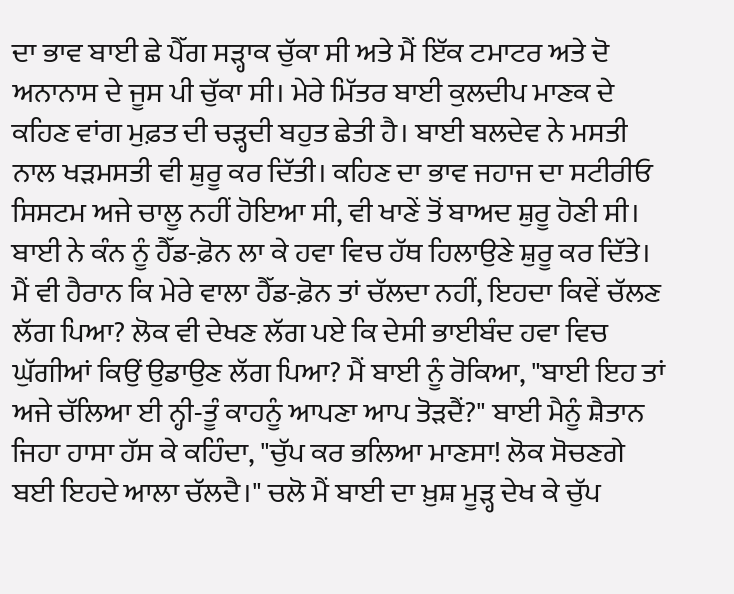ਦਾ ਭਾਵ ਬਾਈ ਛੇ ਪੈੱਗ ਸੜ੍ਹਾਕ ਚੁੱਕਾ ਸੀ ਅਤੇ ਮੈਂ ਇੱਕ ਟਮਾਟਰ ਅਤੇ ਦੋ ਅਨਾਨਾਸ ਦੇ ਜੂਸ ਪੀ ਚੁੱਕਾ ਸੀ। ਮੇਰੇ ਮਿੱਤਰ ਬਾਈ ਕੁਲਦੀਪ ਮਾਣਕ ਦੇ ਕਹਿਣ ਵਾਂਗ ਮੁਫ਼ਤ ਦੀ ਚੜ੍ਹਦੀ ਬਹੁਤ ਛੇਤੀ ਹੈ। ਬਾਈ ਬਲਦੇਵ ਨੇ ਮਸਤੀ ਨਾਲ ਖੜਮਸਤੀ ਵੀ ਸ਼ੁਰੂ ਕਰ ਦਿੱਤੀ। ਕਹਿਣ ਦਾ ਭਾਵ ਜਹਾਜ ਦਾ ਸਟੀਰੀਓ ਸਿਸਟਮ ਅਜੇ ਚਾਲੂ ਨਹੀਂ ਹੋਇਆ ਸੀ, ਵੀ ਖਾਣੇਂ ਤੋਂ ਬਾਅਦ ਸ਼ੁਰੂ ਹੋਣੀ ਸੀ। ਬਾਈ ਨੇ ਕੰਨ ਨੂੰ ਹੈੱਡ-ਫ਼ੋਨ ਲਾ ਕੇ ਹਵਾ ਵਿਚ ਹੱਥ ਹਿਲਾਉਣੇ ਸ਼ੁਰੂ ਕਰ ਦਿੱਤੇ। ਮੈਂ ਵੀ ਹੈਰਾਨ ਕਿ ਮੇਰੇ ਵਾਲਾ ਹੈੱਡ-ਫ਼ੋਨ ਤਾਂ ਚੱਲਦਾ ਨਹੀਂ, ਇਹਦਾ ਕਿਵੇਂ ਚੱਲਣ ਲੱਗ ਪਿਆ? ਲੋਕ ਵੀ ਦੇਖਣ ਲੱਗ ਪਏ ਕਿ ਦੇਸੀ ਭਾਈਬੰਦ ਹਵਾ ਵਿਚ ਘੁੱਗੀਆਂ ਕਿਉਂ ਉਡਾਉਣ ਲੱਗ ਪਿਆ? ਮੈਂ ਬਾਈ ਨੂੰ ਰੋਕਿਆ, "ਬਾਈ ਇਹ ਤਾਂ ਅਜੇ ਚੱਲਿਆ ਈ ਨ੍ਹੀ-ਤੂੰ ਕਾਹਨੂੰ ਆਪਣਾ ਆਪ ਤੋੜਦੈਂ?" ਬਾਈ ਮੈਨੂੰ ਸ਼ੈਤਾਨ ਜਿਹਾ ਹਾਸਾ ਹੱਸ ਕੇ ਕਹਿੰਦਾ, "ਚੁੱਪ ਕਰ ਭਲਿਆ ਮਾਣਸਾ! ਲੋਕ ਸੋਚਣਗੇ ਬਈ ਇਹਦੇ ਆਲਾ ਚੱਲਦੈ।" ਚਲੋ ਮੈਂ ਬਾਈ ਦਾ ਖ਼ੁਸ਼ ਮੂੜ੍ਹ ਦੇਖ ਕੇ ਚੁੱਪ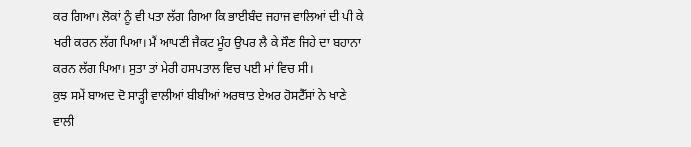ਕਰ ਗਿਆ। ਲੋਕਾਂ ਨੂੰ ਵੀ ਪਤਾ ਲੱਗ ਗਿਆ ਕਿ ਭਾਈਬੰਦ ਜਹਾਜ ਵਾਲਿਆਂ ਦੀ ਪੀ ਕੇ ਖਰੀ ਕਰਨ ਲੱਗ ਪਿਆ। ਮੈਂ ਆਪਣੀ ਜੈਕਟ ਮੂੰਹ ਉਪਰ ਲੈ ਕੇ ਸੌਣ ਜਿਹੇ ਦਾ ਬਹਾਨਾ ਕਰਨ ਲੱਗ ਪਿਆ। ਸੁਤਾ ਤਾਂ ਮੇਰੀ ਹਸਪਤਾਲ ਵਿਚ ਪਈ ਮਾਂ ਵਿਚ ਸੀ।
ਕੁਝ ਸਮੇਂ ਬਾਅਦ ਦੋ ਸਾੜ੍ਹੀ ਵਾਲੀਆਂ ਬੀਬੀਆਂ ਅਰਥਾਤ ਏਅਰ ਹੋਸਟੈੱਸਾਂ ਨੇ ਖਾਣੇ ਵਾਲੀ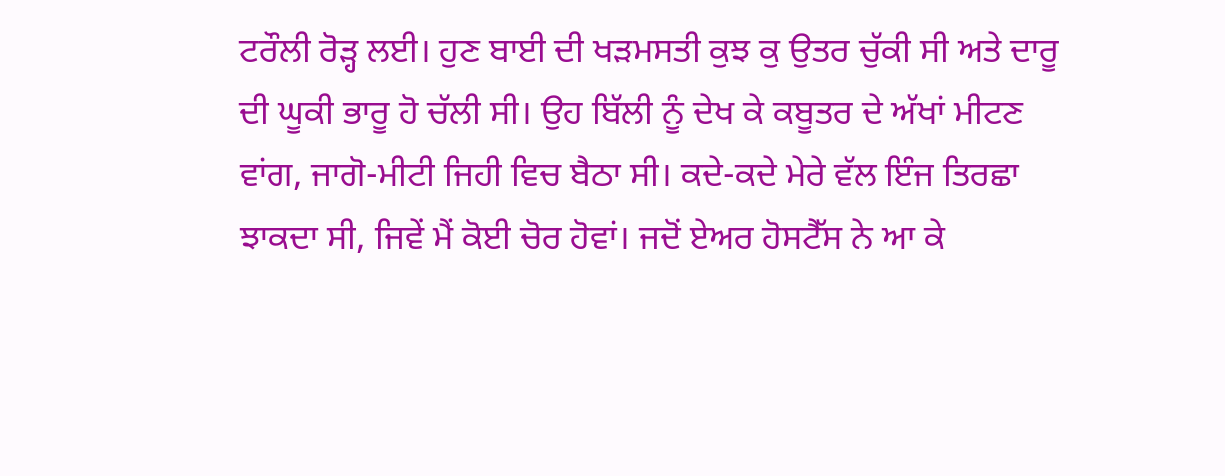ਟਰੌਲੀ ਰੋੜ੍ਹ ਲਈ। ਹੁਣ ਬਾਈ ਦੀ ਖੜਮਸਤੀ ਕੁਝ ਕੁ ਉਤਰ ਚੁੱਕੀ ਸੀ ਅਤੇ ਦਾਰੂ ਦੀ ਘੂਕੀ ਭਾਰੂ ਹੋ ਚੱਲੀ ਸੀ। ਉਹ ਬਿੱਲੀ ਨੂੰ ਦੇਖ ਕੇ ਕਬੂਤਰ ਦੇ ਅੱਖਾਂ ਮੀਟਣ ਵਾਂਗ, ਜਾਗੋ-ਮੀਟੀ ਜਿਹੀ ਵਿਚ ਬੈਠਾ ਸੀ। ਕਦੇ-ਕਦੇ ਮੇਰੇ ਵੱਲ ਇੰਜ ਤਿਰਛਾ ਝਾਕਦਾ ਸੀ, ਜਿਵੇਂ ਮੈਂ ਕੋਈ ਚੋਰ ਹੋਵਾਂ। ਜਦੋਂ ਏਅਰ ਹੋਸਟੈੱਸ ਨੇ ਆ ਕੇ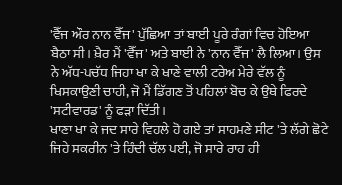'ਵੈੱਜ ਔਰ ਨਾਨ ਵੈੱਜ' ਪੁੱਛਿਆ ਤਾਂ ਬਾਈ ਪੂਰੇ ਰੰਗਾਂ ਵਿਚ ਹੋਇਆ ਬੈਠਾ ਸੀ। ਖ਼ੈਰ ਮੈਂ 'ਵੈੱਜ' ਅਤੇ ਬਾਈ ਨੇ 'ਨਾਨ ਵੈੱਜ' ਲੈ ਲਿਆ। ਉਸ ਨੇ ਅੱਧ-ਪਚੱਧ ਜਿਹਾ ਖਾ ਕੇ ਖਾਣੇ ਵਾਲੀ ਟਰੇਅ ਮੇਰੇ ਵੱਲ ਨੂੰ ਖਿਸਕਾਉਣੀ ਚਾਹੀ, ਜੋ ਮੈਂ ਡਿੱਗਣ ਤੋਂ ਪਹਿਲਾਂ ਬੋਚ ਕੇ ਉਥੇ ਫਿਰਦੇ 'ਸਟੀਵਾਰਡ' ਨੂੰ ਫੜਾ ਦਿੱਤੀ।
ਖਾਣਾ ਖਾ ਕੇ ਜਦ ਸਾਰੇ ਵਿਹਲੇ ਹੋ ਗਏ ਤਾਂ ਸਾਹਮਣੇ ਸੀਟ 'ਤੇ ਲੱਗੇ ਛੋਟੇ ਜਿਹੇ ਸਕਰੀਨ 'ਤੇ ਹਿੰਦੀ ਚੱਲ ਪਈ, ਜੋ ਸਾਰੇ ਰਾਹ ਹੀ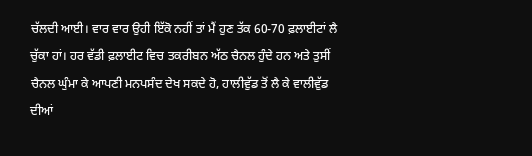ਚੱਲਦੀ ਆਈ। ਵਾਰ ਵਾਰ ਉਹੀ ਇੱਕੋ ਨਹੀਂ ਤਾਂ ਮੈਂ ਹੁਣ ਤੱਕ 60-70 ਫ਼ਲਾਈਟਾਂ ਲੈ ਚੁੱਕਾ ਹਾਂ। ਹਰ ਵੱਡੀ ਫ਼ਲਾਈਟ ਵਿਚ ਤਕਰੀਬਨ ਅੱਠ ਚੈਨਲ ਹੁੰਦੇ ਹਨ ਅਤੇ ਤੁਸੀਂ ਚੈਨਲ ਘੁੰਮਾ ਕੇ ਆਪਣੀ ਮਨਪਸੰਦ ਦੇਖ ਸਕਦੇ ਹੋ, ਹਾਲੀਵੁੱਡ ਤੋਂ ਲੈ ਕੇ ਵਾਲੀਵੁੱਡ ਦੀਆਂ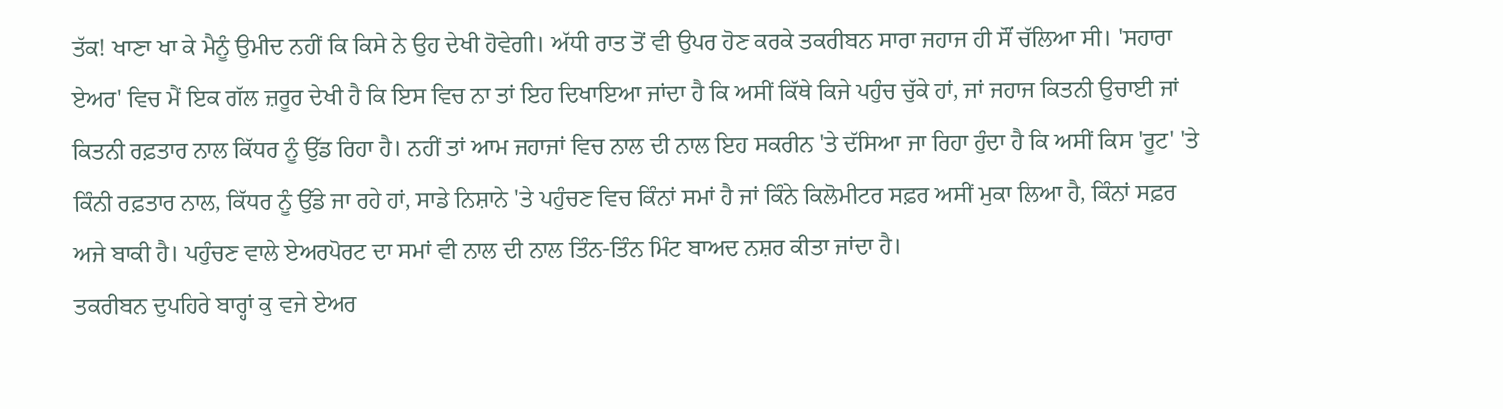ਤੱਕ! ਖਾਣਾ ਖਾ ਕੇ ਮੈਨੂੰ ਉਮੀਦ ਨਹੀਂ ਕਿ ਕਿਸੇ ਨੇ ਉਹ ਦੇਖੀ ਹੋਵੇਗੀ। ਅੱਧੀ ਰਾਤ ਤੋਂ ਵੀ ਉਪਰ ਹੋਣ ਕਰਕੇ ਤਕਰੀਬਨ ਸਾਰਾ ਜਹਾਜ ਹੀ ਸੌਂ ਚੱਲਿਆ ਸੀ। 'ਸਹਾਰਾ ਏਅਰ' ਵਿਚ ਮੈਂ ਇਕ ਗੱਲ ਜ਼ਰੂਰ ਦੇਖੀ ਹੈ ਕਿ ਇਸ ਵਿਚ ਨਾ ਤਾਂ ਇਹ ਦਿਖਾਇਆ ਜਾਂਦਾ ਹੈ ਕਿ ਅਸੀਂ ਕਿੱਥੇ ਕਿਜੇ ਪਹੁੰਚ ਚੁੱਕੇ ਹਾਂ, ਜਾਂ ਜਹਾਜ ਕਿਤਨੀ ਉਚਾਈ ਜਾਂ ਕਿਤਨੀ ਰਫ਼ਤਾਰ ਨਾਲ ਕਿੱਧਰ ਨੂੰ ਉੱਡ ਰਿਹਾ ਹੈ। ਨਹੀਂ ਤਾਂ ਆਮ ਜਹਾਜਾਂ ਵਿਚ ਨਾਲ ਦੀ ਨਾਲ ਇਹ ਸਕਰੀਨ 'ਤੇ ਦੱਸਿਆ ਜਾ ਰਿਹਾ ਹੁੰਦਾ ਹੈ ਕਿ ਅਸੀਂ ਕਿਸ 'ਰੂਟ' 'ਤੇ ਕਿੰਨੀ ਰਫ਼ਤਾਰ ਨਾਲ, ਕਿੱਧਰ ਨੂੰ ਉੱਡੇ ਜਾ ਰਹੇ ਹਾਂ, ਸਾਡੇ ਨਿਸ਼ਾਨੇ 'ਤੇ ਪਹੁੰਚਣ ਵਿਚ ਕਿੰਨਾਂ ਸਮਾਂ ਹੈ ਜਾਂ ਕਿੰਨੇ ਕਿਲੋਮੀਟਰ ਸਫ਼ਰ ਅਸੀਂ ਮੁਕਾ ਲਿਆ ਹੈ, ਕਿੰਨਾਂ ਸਫ਼ਰ ਅਜੇ ਬਾਕੀ ਹੈ। ਪਹੁੰਚਣ ਵਾਲੇ ਏਅਰਪੋਰਟ ਦਾ ਸਮਾਂ ਵੀ ਨਾਲ ਦੀ ਨਾਲ ਤਿੰਨ-ਤਿੰਨ ਮਿੰਟ ਬਾਅਦ ਨਸ਼ਰ ਕੀਤਾ ਜਾਂਦਾ ਹੈ।
ਤਕਰੀਬਨ ਦੁਪਹਿਰੇ ਬਾਰ੍ਹਾਂ ਕੁ ਵਜੇ ਏਅਰ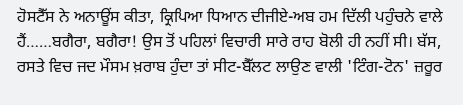ਹੋਸਟੈੱਸ ਨੇ ਅਨਾਊਂਸ ਕੀਤਾ, ਕ੍ਰਿਪਿਆ ਧਿਆਨ ਦੀਜੀਏ-ਅਬ ਹਮ ਦਿੱਲੀ ਪਹੁੰਚਨੇ ਵਾਲੇ ਹੈਂ……ਬਗੈਰਾ, ਬਗੈਰਾ! ਉਸ ਤੋਂ ਪਹਿਲਾਂ ਵਿਚਾਰੀ ਸਾਰੇ ਰਾਹ ਬੋਲੀ ਹੀ ਨਹੀਂ ਸੀ। ਬੱਸ, ਰਸਤੇ ਵਿਚ ਜਦ ਮੌਸਮ ਖ਼ਰਾਬ ਹੁੰਦਾ ਤਾਂ ਸੀਟ-ਬੈੱਲਟ ਲਾਉਣ ਵਾਲੀ 'ਟਿੰਗ-ਟੋਨ' ਜ਼ਰੂਰ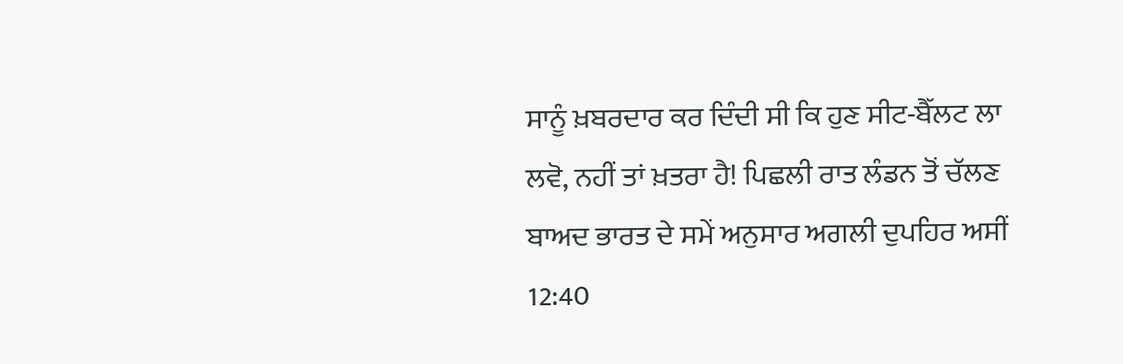ਸਾਨੂੰ ਖ਼ਬਰਦਾਰ ਕਰ ਦਿੰਦੀ ਸੀ ਕਿ ਹੁਣ ਸੀਟ-ਬੈੱਲਟ ਲਾ ਲਵੋ, ਨਹੀਂ ਤਾਂ ਖ਼ਤਰਾ ਹੈ! ਪਿਛਲੀ ਰਾਤ ਲੰਡਨ ਤੋਂ ਚੱਲਣ ਬਾਅਦ ਭਾਰਤ ਦੇ ਸਮੇਂ ਅਨੁਸਾਰ ਅਗਲੀ ਦੁਪਹਿਰ ਅਸੀਂ 12:40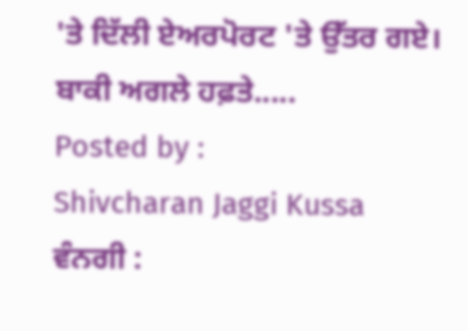'ਤੇ ਦਿੱਲੀ ਏਅਰਪੋਰਟ 'ਤੇ ਉੱਤਰ ਗਏ।
ਬਾਕੀ ਅਗਲੇ ਹਫ਼ਤੇ.....
Posted by :
Shivcharan Jaggi Kussa
ਵੰਨਗੀ :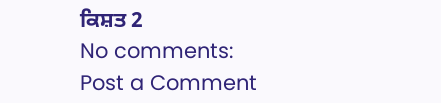ਕਿਸ਼ਤ 2
No comments:
Post a Comment